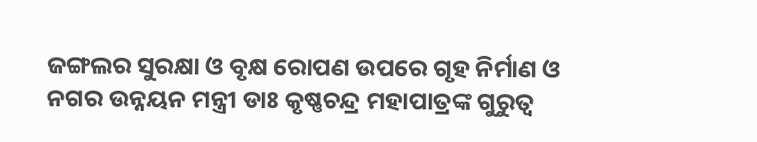ଜଙ୍ଗଲର ସୁରକ୍ଷା ଓ ବୃକ୍ଷ ରୋପଣ ଉପରେ ଗୃହ ନିର୍ମାଣ ଓ ନଗର ଉନ୍ନୟନ ମନ୍ତ୍ରୀ ଡାଃ କୃଷ୍ଣଚନ୍ଦ୍ର ମହାପାତ୍ରଙ୍କ ଗୁରୁତ୍ୱ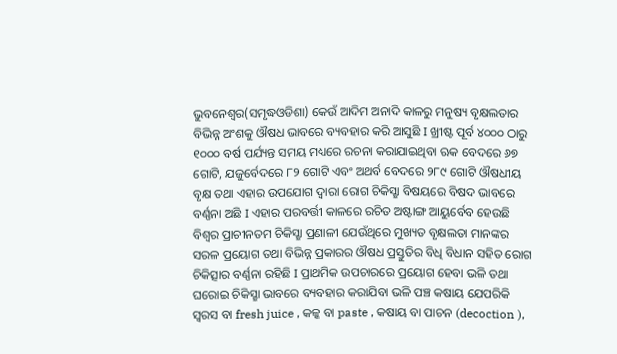ଭୁବନେଶ୍ୱର(ସମୃଦ୍ଧଓଡିଶା) କେଉଁ ଆଦିମ ଅନାଦି କାଳରୁ ମନୁଷ୍ୟ ବୃକ୍ଷଲତାର ବିଭିନ୍ନ ଅଂଶକୁ ଔଷଧ ଭାବରେ ବ୍ୟବହାର କରି ଆସୁଛି I ଖ୍ରୀଷ୍ଟ ପୂର୍ବ ୪୦୦୦ ଠାରୁ ୧୦୦୦ ବର୍ଷ ପର୍ଯ୍ୟନ୍ତ ସମୟ ମଧ୍ୟରେ ରଚନା କରାଯାଇଥିବା ଋକ ବେଦରେ ୬୭ ଗୋଟି, ଯଜୁର୍ବେଦରେ ୮୨ ଗୋଟି ଏବଂ ଅଥର୍ବ ବେଦରେ ୨୮୯ ଗୋଟି ଔଷଧୀୟ ବୃକ୍ଷ ତଥା ଏହାର ଉପଯୋଗ ଦ୍ୱାରା ରୋଗ ଚିକିସ୍ଛା ବିଷୟରେ ବିଷଦ ଭାବରେ ବର୍ଣ୍ଣନା ଅଛି I ଏହାର ପରବର୍ତ୍ତୀ କାଳରେ ରଚିତ ଅଷ୍ଟାଙ୍ଗ ଆୟୁର୍ବେବ ହେଉଛି ବିଶ୍ୱର ପ୍ରାଚୀନତମ ଚିକିସ୍ଛା ପ୍ରଣାଳୀ ଯେଉଁଥିରେ ମୁଖ୍ୟତ ବୃକ୍ଷଲତା ମାନଙ୍କର ସରଳ ପ୍ରୟୋଗ ତଥା ବିଭିନ୍ନ ପ୍ରକାରର ଔଷଧ ପ୍ରସ୍ତୁତିର ବିଧି ବିଧାନ ସହିତ ରୋଗ ଚିକିତ୍ସାର ବର୍ଣ୍ଣନା ରହିଛି I ପ୍ରାଥମିକ ଉପଚାରରେ ପ୍ରୟୋଗ ହେବା ଭଳି ତଥା ଘରୋଇ ଚିକିସ୍ଛା ଭାବରେ ବ୍ୟବହାର କରାଯିବା ଭଳି ପଞ୍ଚ କଷାୟ ଯେପରିକି ସ୍ବରସ ବା fresh juice , କଳ୍କ ବା paste , କଷାୟ ବା ପାଚନ (decoction ),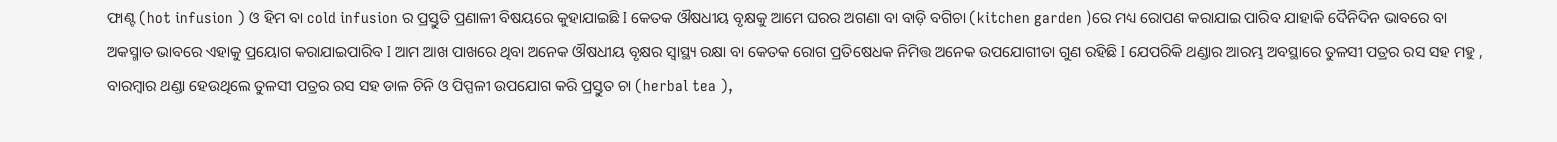ଫାଣ୍ଟ (hot infusion ) ଓ ହିମ ବା cold infusion ର ପ୍ରସ୍ତୁତି ପ୍ରଣାଳୀ ବିଷୟରେ କୁହାଯାଇଛି I କେତକ ଔଷଧୀୟ ବୃକ୍ଷକୁ ଆମେ ଘରର ଅଗଣା ବା ବାଡ଼ି ବଗିଚା (kitchen garden )ରେ ମଧ୍ୟ ରୋପଣ କରାଯାଇ ପାରିବ ଯାହାକି ଦୈନିଦିନ ଭାବରେ ବା ଅକସ୍ମାତ ଭାବରେ ଏହାକୁ ପ୍ରୟୋଗ କରାଯାଇପାରିବ I ଆମ ଆଖ ପାଖରେ ଥିବା ଅନେକ ଔଷଧୀୟ ବୃକ୍ଷର ସ୍ୱାସ୍ଥ୍ୟ ରକ୍ଷା ବା କେତକ ରୋଗ ପ୍ରତିଷେଧକ ନିମିତ୍ତ ଅନେକ ଉପଯୋଗୀତା ଗୁଣ ରହିଛି I ଯେପରିକି ଥଣ୍ଡାର ଆରମ୍ଭ ଅବସ୍ଥାରେ ତୁଳସୀ ପତ୍ରର ରସ ସହ ମହୁ , ବାରମ୍ବାର ଥଣ୍ଡା ହେଉଥିଲେ ତୁଳସୀ ପତ୍ରର ରସ ସହ ଡାଳ ଚିନି ଓ ପିପ୍ପଳୀ ଉପଯୋଗ କରି ପ୍ରସ୍ତୁତ ଚା (herbal tea ),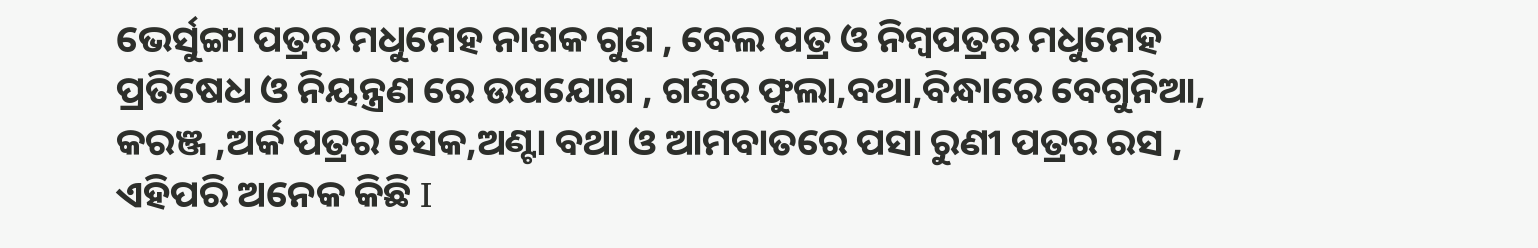ଭେର୍ସୁଙ୍ଗା ପତ୍ରର ମଧୁମେହ ନାଶକ ଗୁଣ , ବେଲ ପତ୍ର ଓ ନିମ୍ବପତ୍ରର ମଧୁମେହ ପ୍ରତିଷେଧ ଓ ନିୟନ୍ତ୍ରଣ ରେ ଉପଯୋଗ , ଗଣ୍ଠିର ଫୁଲା,ବଥା,ବିନ୍ଧାରେ ବେଗୁନିଆ, କରଞ୍ଜ ,ଅର୍କ ପତ୍ରର ସେକ,ଅଣ୍ଟା ବଥା ଓ ଆମବାତରେ ପସା ରୁଣୀ ପତ୍ରର ରସ , ଏହିପରି ଅନେକ କିଛି I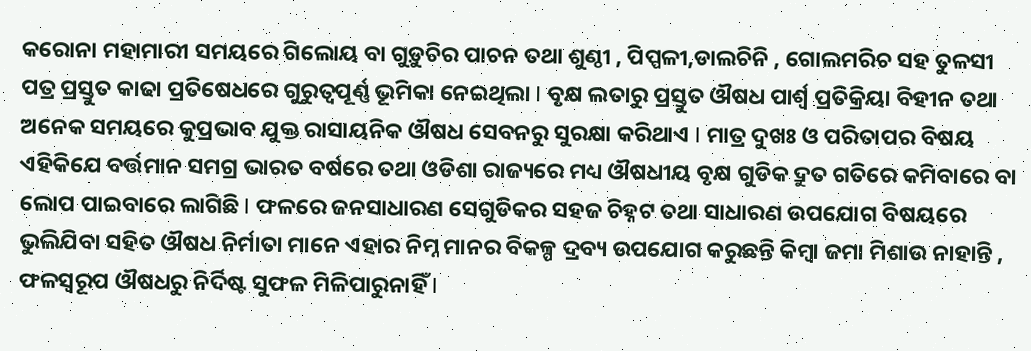କରୋନା ମହାମାରୀ ସମୟରେ ଗିଲୋୟ ବା ଗୁଡ଼ୁଚିର ପାଚନ ତଥା ଶୁଣ୍ଠୀ , ପିପ୍ପଳୀ,ଡାଲଚିନି , ଗୋଲମରିଚ ସହ ତୁଳସୀ ପତ୍ର ପ୍ରସ୍ତୁତ କାଢା ପ୍ରତିଷେଧରେ ଗୁରୁତ୍ୱପୂର୍ଣ୍ଣ ଭୂମିକା ନେଇଥିଲା I ବୃକ୍ଷ ଲତାରୁ ପ୍ରସ୍ତୁତ ଔଷଧ ପାର୍ଶ୍ୱ ପ୍ରତିକ୍ରିୟା ବିହୀନ ତଥା ଅନେକ ସମୟରେ କୁପ୍ରଭାବ ଯୁକ୍ତ ରାସାୟନିକ ଔଷଧ ସେବନରୁ ସୁରକ୍ଷା କରିଥାଏ I ମାତ୍ର ଦୁଖଃ ଓ ପରିତାପର ବିଷୟ ଏହିକିଯେ ବର୍ତ୍ତମାନ ସମଗ୍ର ଭାରତ ବର୍ଷରେ ତଥା ଓଡିଶା ରାଜ୍ୟରେ ମଧ୍ୟ ଔଷଧୀୟ ବୃକ୍ଷ ଗୁଡିକ ଦ୍ରୁତ ଗତିରେ କମିବାରେ ବା ଲୋପ ପାଇବାରେ ଲାଗିଛି I ଫଳରେ ଜନସାଧାରଣ ସେଗୁଡିକର ସହଜ ଚିହ୍ନଟ ତଥା ସାଧାରଣ ଉପଯୋଗ ବିଷୟରେ ଭୁଲିଯିବା ସହିତ ଔଷଧ ନିର୍ମାତା ମାନେ ଏହାର ନିମ୍ନ ମାନର ବିକଳ୍ପ ଦ୍ରବ୍ୟ ଉପଯୋଗ କରୁଛନ୍ତି କିମ୍ବା ଜମା ମିଶାଉ ନାହାନ୍ତି , ଫଳସ୍ୱରୂପ ଔଷଧରୁ ନିର୍ଦିଷ୍ଟ ସୁଫଳ ମିଳିପାରୁନାହିଁ I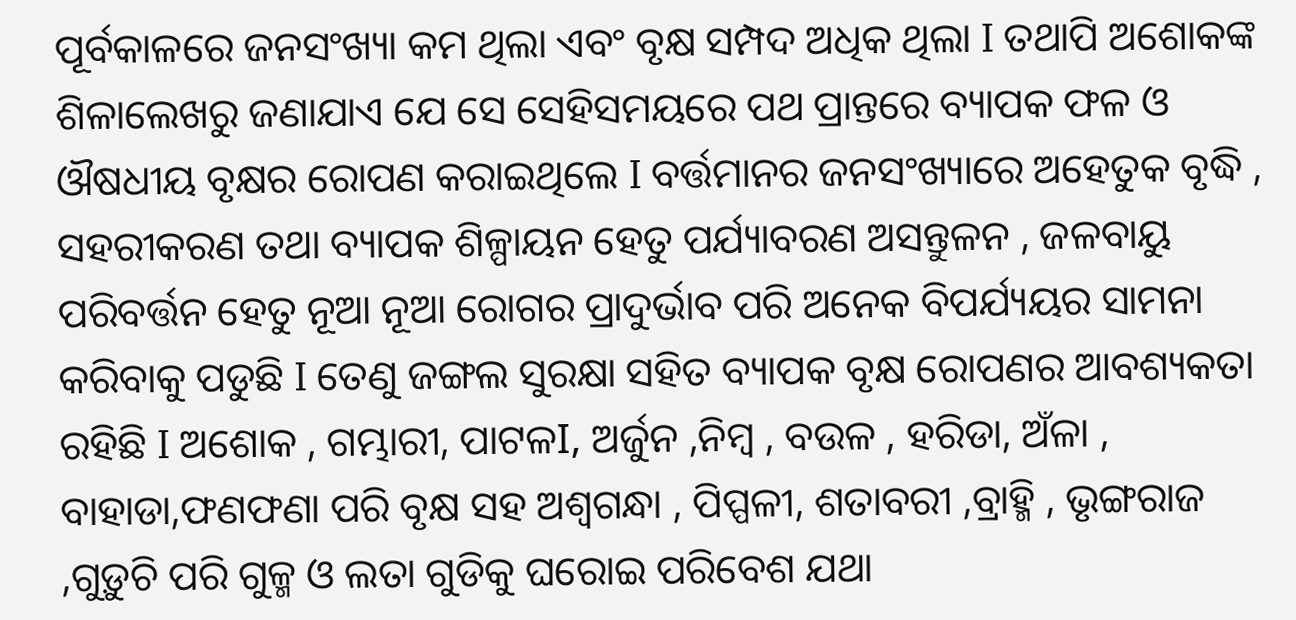ପୂର୍ବକାଳରେ ଜନସଂଖ୍ୟା କମ ଥିଲା ଏବଂ ବୃକ୍ଷ ସମ୍ପଦ ଅଧିକ ଥିଲା I ତଥାପି ଅଶୋକଙ୍କ ଶିଳାଲେଖରୁ ଜଣାଯାଏ ଯେ ସେ ସେହିସମୟରେ ପଥ ପ୍ରାନ୍ତରେ ବ୍ୟାପକ ଫଳ ଓ ଔଷଧୀୟ ବୃକ୍ଷର ରୋପଣ କରାଇଥିଲେ I ବର୍ତ୍ତମାନର ଜନସଂଖ୍ୟାରେ ଅହେତୁକ ବୃଦ୍ଧି , ସହରୀକରଣ ତଥା ବ୍ୟାପକ ଶିଳ୍ପାୟନ ହେତୁ ପର୍ଯ୍ୟାବରଣ ଅସନ୍ତୁଳନ , ଜଳବାୟୁ ପରିବର୍ତ୍ତନ ହେତୁ ନୂଆ ନୂଆ ରୋଗର ପ୍ରାଦୁର୍ଭାବ ପରି ଅନେକ ବିପର୍ଯ୍ୟୟର ସାମନା କରିବାକୁ ପଡୁଛି I ତେଣୁ ଜଙ୍ଗଲ ସୁରକ୍ଷା ସହିତ ବ୍ୟାପକ ବୃକ୍ଷ ରୋପଣର ଆବଶ୍ୟକତା ରହିଛି I ଅଶୋକ , ଗମ୍ଭାରୀ, ପାଟଳI, ଅର୍ଜୁନ ,ନିମ୍ବ , ବଉଳ , ହରିଡା, ଅଁଳା , ବାହାଡା,ଫଣଫଣା ପରି ବୃକ୍ଷ ସହ ଅଶ୍ଵଗନ୍ଧା , ପିପ୍ପଳୀ, ଶତାବରୀ ,ବ୍ରାହ୍ମି , ଭୃଙ୍ଗରାଜ ,ଗୁଡ଼ୁଚି ପରି ଗୁଳ୍ମ ଓ ଲତା ଗୁଡିକୁ ଘରୋଇ ପରିବେଶ ଯଥା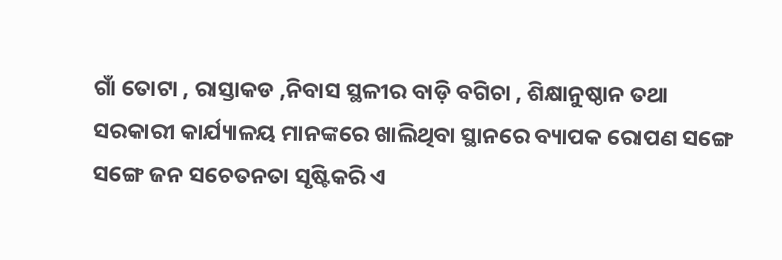ଗାଁ ତୋଟା , ରାସ୍ତାକଡ ,ନିବାସ ସ୍ଥଳୀର ବାଡ଼ି ବଗିଚା , ଶିକ୍ଷାନୁଷ୍ଠାନ ତଥା ସରକାରୀ କାର୍ଯ୍ୟାଳୟ ମାନଙ୍କରେ ଖାଲିଥିବା ସ୍ଥାନରେ ବ୍ୟାପକ ରୋପଣ ସଙ୍ଗେ ସଙ୍ଗେ ଜନ ସଚେତନତା ସୃଷ୍ଟିକରି ଏ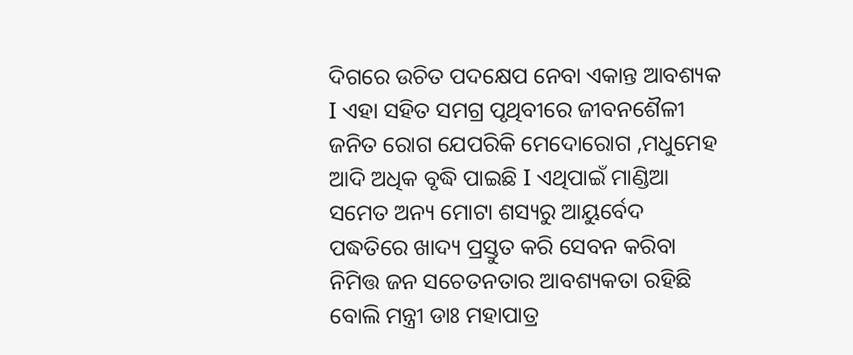ଦିଗରେ ଉଚିତ ପଦକ୍ଷେପ ନେବା ଏକାନ୍ତ ଆବଶ୍ୟକ I ଏହା ସହିତ ସମଗ୍ର ପୃଥିବୀରେ ଜୀବନଶୈଳୀ ଜନିତ ରୋଗ ଯେପରିକି ମେଦୋରୋଗ ,ମଧୁମେହ ଆଦି ଅଧିକ ବୃଦ୍ଧି ପାଇଛି I ଏଥିପାଇଁ ମାଣ୍ଡିଆ ସମେତ ଅନ୍ୟ ମୋଟା ଶସ୍ୟରୁ ଆୟୁର୍ବେଦ ପଦ୍ଧତିରେ ଖାଦ୍ୟ ପ୍ରସ୍ତୁତ କରି ସେବନ କରିବା ନିମିତ୍ତ ଜନ ସଚେତନତାର ଆବଶ୍ୟକତା ରହିଛି ବୋଲି ମନ୍ତ୍ରୀ ଡାଃ ମହାପାତ୍ର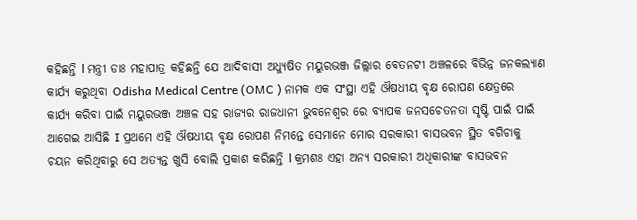କହିଛନ୍ତି l ମନ୍ତ୍ରୀ ଡାଃ ମହାପାତ୍ର କହିଛନ୍ତି ଯେ ଆଦିବାସୀ ଅଧ୍ୟୁଷିତ ମୟୁରଭଞ୍ଜ ଜିଲ୍ଲାର ବେତନଟୀ ଅଞ୍ଚଳରେ ବିଭିନ୍ନ ଜନକଲ୍ୟାଣ କାର୍ଯ୍ୟ କରୁଥିବା Odisha Medical Centre (OMC ) ନାମକ ଏକ ସଂସ୍ଥା ଏହି ଔଷଧୀୟ ବୃକ୍ଷ ରୋପଣ କ୍ଷେତ୍ରରେ କାର୍ଯ୍ୟ କରିବା ପାଇଁ ମୟୁରଭଞ୍ଜ ଅଞ୍ଚଳ ସହ ରାଜ୍ୟର ରାଜଧାନୀ ଭୁବନେଶ୍ୱର ରେ ବ୍ୟାପକ ଜନସଚେତନତା ସୃଷ୍ଟି ପାଇଁ ପାଇଁ ଆଗେଇ ଆସିଛି I ପ୍ରଥମେ ଏହି ଔଷଧୀୟ ବୃକ୍ଷ ରୋପଣ ନିମନ୍ତେ ସେମାନେ ମୋର ସରକାରୀ ବାସଭବନ ସ୍ଥିତ ବଗିଚାକୁ ଚୟନ କରିଥିବାରୁ ସେ ଅତ୍ୟନ୍ତ ଖୁସି ବୋଲି ପ୍ରକାଶ କରିଛନ୍ତି l କ୍ରମଶଃ ଏହା ଅନ୍ୟ ସରକାରୀ ଅଧିକାରୀଙ୍କ ବାସଭବନ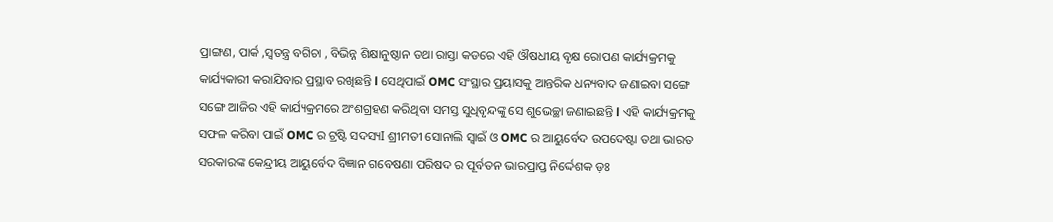ପ୍ରାଙ୍ଗଣ, ପାର୍କ ,ସ୍ୱତନ୍ତ୍ର ବଗିଚା , ବିଭିନ୍ନ ଶିକ୍ଷାନୁଷ୍ଠାନ ତଥା ରାସ୍ତା କଡରେ ଏହି ଔଷଧୀୟ ବୃକ୍ଷ ରୋପଣ କାର୍ଯ୍ୟକ୍ରମକୁ କାର୍ଯ୍ୟକାରୀ କରାଯିବାର ପ୍ରସ୍ଥାବ ରଖିଛନ୍ତି l ସେଥିପାଇଁ OMC ସଂସ୍ଥାର ପ୍ରୟାସକୁ ଆନ୍ତରିକ ଧନ୍ୟବାଦ ଜଣାଇବା ସଙ୍ଗେ ସଙ୍ଗେ ଆଜିର ଏହି କାର୍ଯ୍ୟକ୍ରମରେ ଅଂଶଗ୍ରହଣ କରିଥିବା ସମସ୍ତ ସୁଧିବୃନ୍ଦଙ୍କୁ ସେ ଶୁଭେଚ୍ଛା ଜଣାଇଛନ୍ତି l ଏହି କାର୍ଯ୍ୟକ୍ରମକୁ ସଫଳ କରିବା ପାଇଁ OMC ର ଟ୍ରଷ୍ଟି ସଦସ୍ୟI ଶ୍ରୀମତୀ ସୋନାଲି ସ୍ୱାଇଁ ଓ OMC ର ଆୟୁର୍ବେଦ ଉପଦେଷ୍ଟା ତଥା ଭାରତ ସରକାରଙ୍କ କେନ୍ଦ୍ରୀୟ ଆୟୁର୍ବେଦ ବିଜ୍ଞାନ ଗବେଷଣା ପରିଷଦ ର ପୂର୍ବତନ ଭାରପ୍ରାପ୍ତ ନିର୍ଦ୍ଦେଶକ ଡ଼ଃ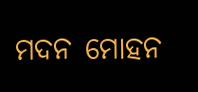ମଦନ ମୋହନ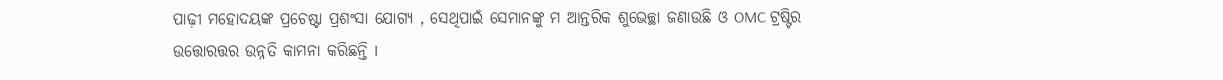ପାଢ଼ୀ ମହୋଦୟଙ୍କ ପ୍ରଚେଷ୍ଟା ପ୍ରଶଂସା ଯୋଗ୍ୟ , ସେଥିପାଇଁ ସେମାନଙ୍କୁ ମ ଆନ୍ତରିକ ଶୁଭେଚ୍ଛା ଜଣାଉଛି ଓ OMC ଟ୍ରଷ୍ଟିର ଉତ୍ତୋରତ୍ତର ଉନ୍ନତି କାମନା କରିଛନ୍ତି I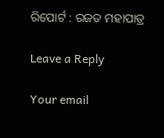ରିପୋର୍ଟ : ରଜତ ମହାପାତ୍ର

Leave a Reply

Your email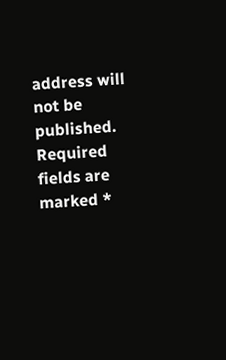address will not be published. Required fields are marked *